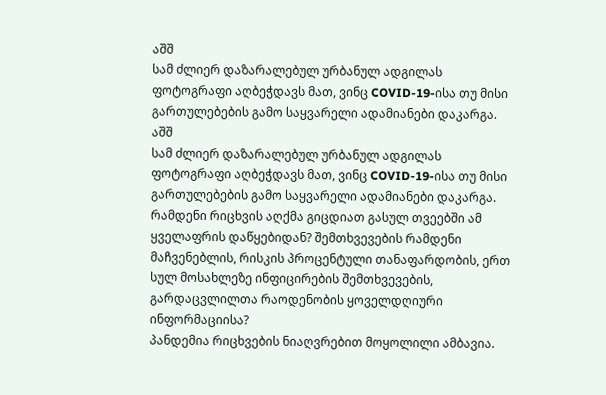აშშ
სამ ძლიერ დაზარალებულ ურბანულ ადგილას ფოტოგრაფი აღბეჭდავს მათ, ვინც COVID-19-ისა თუ მისი გართულებების გამო საყვარელი ადამიანები დაკარგა.
აშშ
სამ ძლიერ დაზარალებულ ურბანულ ადგილას ფოტოგრაფი აღბეჭდავს მათ, ვინც COVID-19-ისა თუ მისი გართულებების გამო საყვარელი ადამიანები დაკარგა.
რამდენი რიცხვის აღქმა გიცდიათ გასულ თვეებში ამ ყველაფრის დაწყებიდან? შემთხვევების რამდენი მაჩვენებლის, რისკის პროცენტული თანაფარდობის, ერთ სულ მოსახლეზე ინფიცირების შემთხვევების, გარდაცვლილთა რაოდენობის ყოველდღიური ინფორმაციისა?
პანდემია რიცხვების ნიაღვრებით მოყოლილი ამბავია.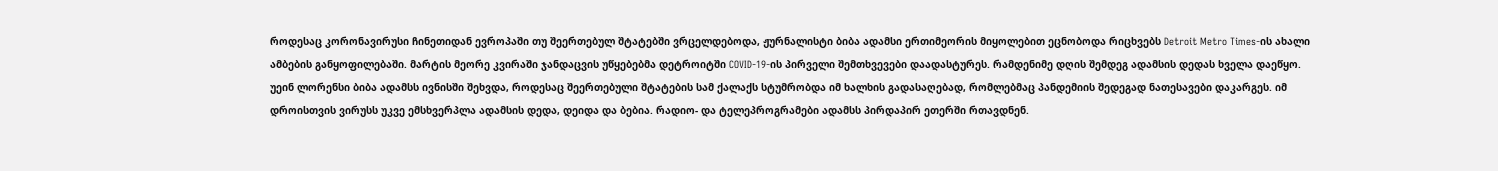როდესაც კორონავირუსი ჩინეთიდან ევროპაში თუ შეერთებულ შტატებში ვრცელდებოდა, ჟურნალისტი ბიბა ადამსი ერთიმეორის მიყოლებით ეცნობოდა რიცხვებს Detroit Metro Times-ის ახალი ამბების განყოფილებაში. მარტის მეორე კვირაში ჯანდაცვის უწყებებმა დეტროიტში COVID-19-ის პირველი შემთხვევები დაადასტურეს. რამდენიმე დღის შემდეგ ადამსის დედას ხველა დაეწყო.
უეინ ლორენსი ბიბა ადამსს ივნისში შეხვდა, როდესაც შეერთებული შტატების სამ ქალაქს სტუმრობდა იმ ხალხის გადასაღებად, რომლებმაც პანდემიის შედეგად ნათესავები დაკარგეს. იმ დროისთვის ვირუსს უკვე ემსხვერპლა ადამსის დედა, დეიდა და ბებია. რადიო- და ტელეპროგრამები ადამსს პირდაპირ ეთერში რთავდნენ.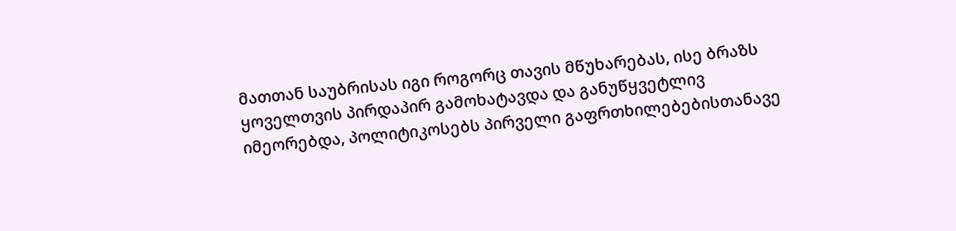მათთან საუბრისას იგი როგორც თავის მწუხარებას, ისე ბრაზს ყოველთვის პირდაპირ გამოხატავდა და განუწყვეტლივ იმეორებდა, პოლიტიკოსებს პირველი გაფრთხილებებისთანავე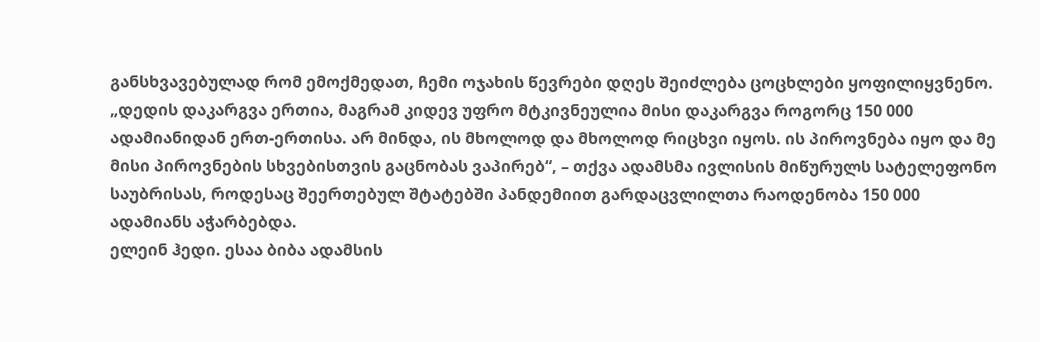განსხვავებულად რომ ემოქმედათ, ჩემი ოჯახის წევრები დღეს შეიძლება ცოცხლები ყოფილიყვნენო.
„დედის დაკარგვა ერთია, მაგრამ კიდევ უფრო მტკივნეულია მისი დაკარგვა როგორც 150 000 ადამიანიდან ერთ-ერთისა. არ მინდა, ის მხოლოდ და მხოლოდ რიცხვი იყოს. ის პიროვნება იყო და მე მისი პიროვნების სხვებისთვის გაცნობას ვაპირებ“, – თქვა ადამსმა ივლისის მიწურულს სატელეფონო საუბრისას, როდესაც შეერთებულ შტატებში პანდემიით გარდაცვლილთა რაოდენობა 150 000 ადამიანს აჭარბებდა.
ელეინ ჰედი. ესაა ბიბა ადამსის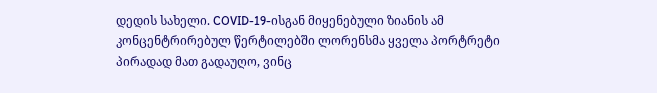დედის სახელი. COVID-19-ისგან მიყენებული ზიანის ამ კონცენტრირებულ წერტილებში ლორენსმა ყველა პორტრეტი პირადად მათ გადაუღო, ვინც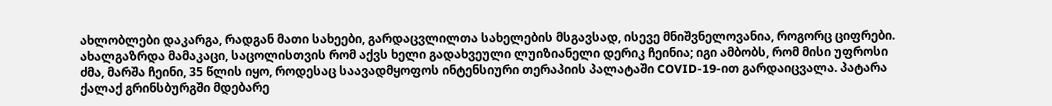ახლობლები დაკარგა, რადგან მათი სახეები, გარდაცვლილთა სახელების მსგავსად, ისევე მნიშვნელოვანია, როგორც ციფრები. ახალგაზრდა მამაკაცი, საცოლისთვის რომ აქვს ხელი გადახვეული ლუიზიანელი დერიკ ჩეინია; იგი ამბობს, რომ მისი უფროსი ძმა, მარშა ჩეინი, 35 წლის იყო, როდესაც საავადმყოფოს ინტენსიური თერაპიის პალატაში COVID-19-ით გარდაიცვალა. პატარა ქალაქ გრინსბურგში მდებარე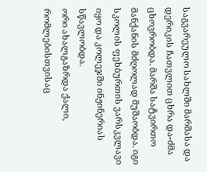საგვარეულო სახლში მარშასა და დერიკის ჩათვლით ცხრა და-ძმა ცხოვრობდა. მარშა სატვირთო მანქანის მძღოლად მუშაობდა. იგი სკოლის ფეხბურთის ვარსკვლავი იყო და კოლეჯში ინჟინერიას სწავლობდა.
ორი ახალგაზრდა ქალი, რომლებისთვისაც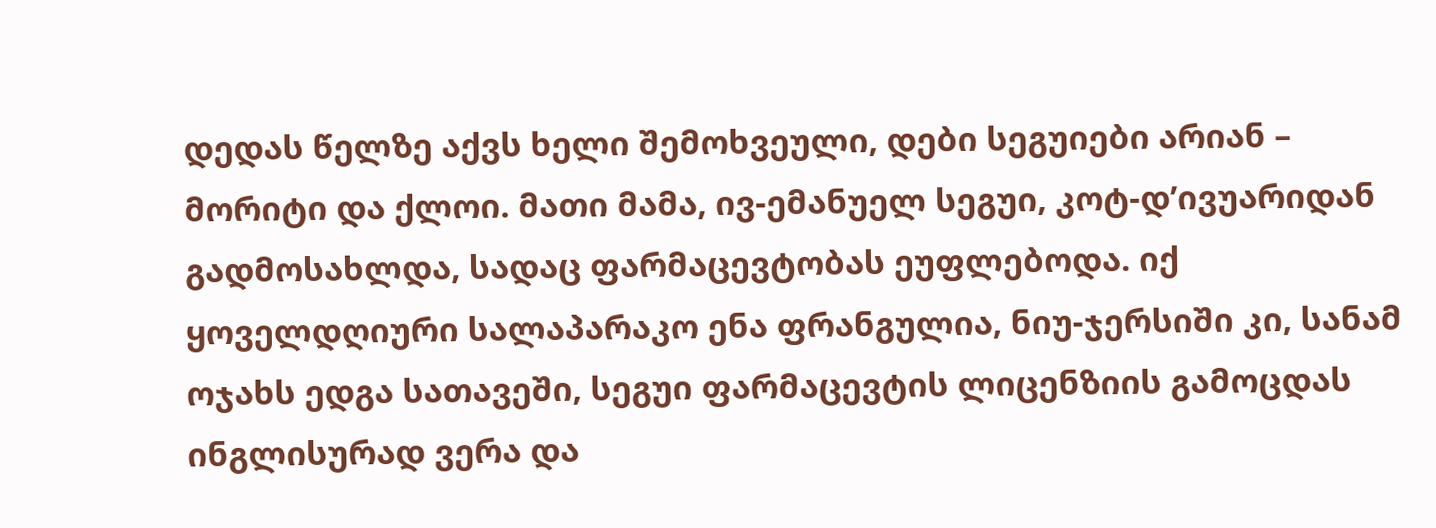დედას წელზე აქვს ხელი შემოხვეული, დები სეგუიები არიან – მორიტი და ქლოი. მათი მამა, ივ-ემანუელ სეგუი, კოტ-დ’ივუარიდან გადმოსახლდა, სადაც ფარმაცევტობას ეუფლებოდა. იქ ყოველდღიური სალაპარაკო ენა ფრანგულია, ნიუ-ჯერსიში კი, სანამ ოჯახს ედგა სათავეში, სეგუი ფარმაცევტის ლიცენზიის გამოცდას ინგლისურად ვერა და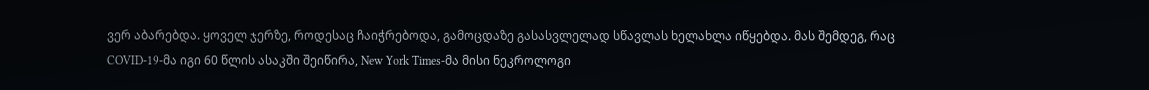ვერ აბარებდა. ყოველ ჯერზე, როდესაც ჩაიჭრებოდა, გამოცდაზე გასასვლელად სწავლას ხელახლა იწყებდა. მას შემდეგ, რაც COVID-19-მა იგი 60 წლის ასაკში შეიწირა, New York Times-მა მისი ნეკროლოგი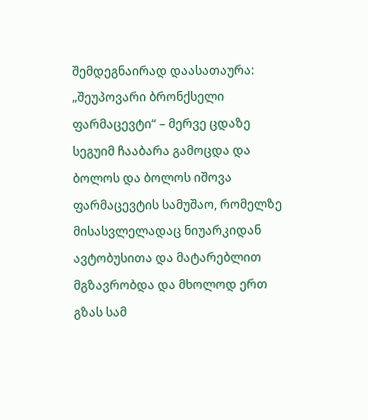შემდეგნაირად დაასათაურა: „შეუპოვარი ბრონქსელი ფარმაცევტი“ – მერვე ცდაზე სეგუიმ ჩააბარა გამოცდა და ბოლოს და ბოლოს იშოვა ფარმაცევტის სამუშაო, რომელზე მისასვლელადაც ნიუარკიდან ავტობუსითა და მატარებლით მგზავრობდა და მხოლოდ ერთ გზას სამ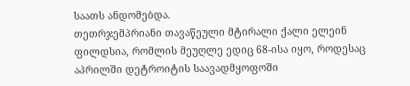საათს ანდომებდა.
თეთრჯემპრიანი თავაწეული მტირალი ქალი ელეინ ფილდსია, რომლის მეუღლე ედიც 68-ისა იყო, როდესაც აპრილში დეტროიტის საავადმყოფოში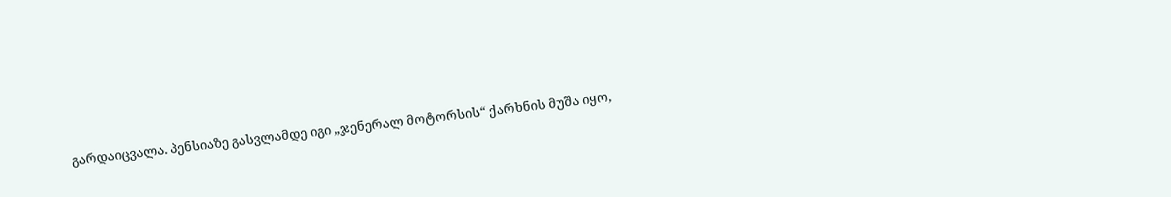გარდაიცვალა. პენსიაზე გასვლამდე იგი „ჯენერალ მოტორსის“ ქარხნის მუშა იყო,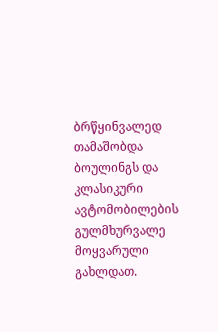ბრწყინვალედ თამაშობდა ბოულინგს და კლასიკური ავტომობილების გულმხურვალე მოყვარული გახლდათ.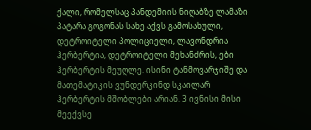ქალი, რომელსაც პანდემიის ნიღაბზე ლამაზი პატარა გოგონას სახე აქვს გამოსახული, დეტროიტელი პოლიციელი, ლავონდრია ჰერბერტია, დეტროიტელი მეხანძრის, ები ჰერბერტის მეუღლე. ისინი ტანმოვარჯიშე და მათემატიკის ვუნდერკინდ სკაილარ ჰერბერტის მშობლები არიან. 3 ივნისი მისი მეექვსე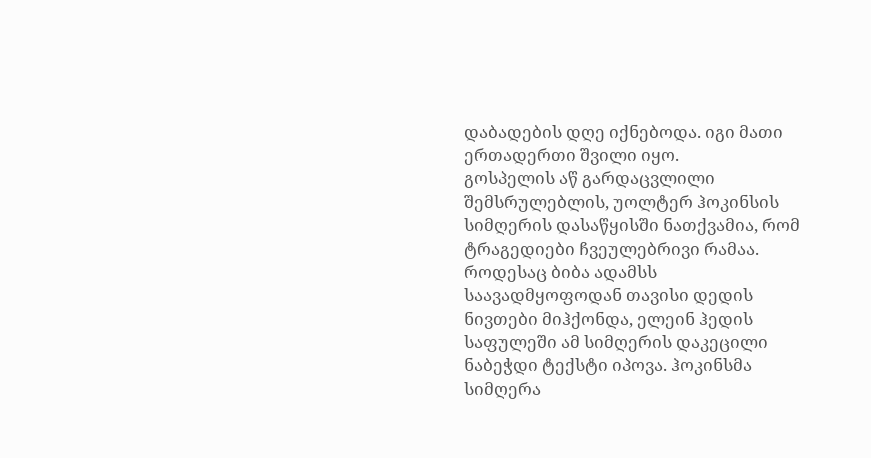დაბადების დღე იქნებოდა. იგი მათი ერთადერთი შვილი იყო.
გოსპელის აწ გარდაცვლილი შემსრულებლის, უოლტერ ჰოკინსის სიმღერის დასაწყისში ნათქვამია, რომ ტრაგედიები ჩვეულებრივი რამაა. როდესაც ბიბა ადამსს საავადმყოფოდან თავისი დედის ნივთები მიჰქონდა, ელეინ ჰედის საფულეში ამ სიმღერის დაკეცილი ნაბეჭდი ტექსტი იპოვა. ჰოკინსმა სიმღერა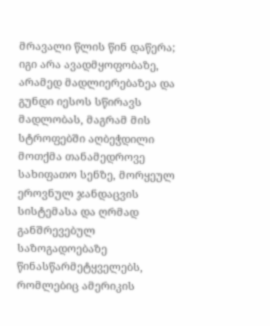მრავალი წლის წინ დაწერა; იგი არა ავადმყოფობაზე, არამედ მადლიერებაზეა და გუნდი იესოს სწირავს მადლობას, მაგრამ მის სტროფებში აღბეჭდილი მოთქმა თანამედროვე სახიფათო სენზე, მორყეულ ეროვნულ ჯანდაცვის სისტემასა და ღრმად განშრევებულ საზოგადოებაზე წინასწარმეტყველებს, რომლებიც ამერიკის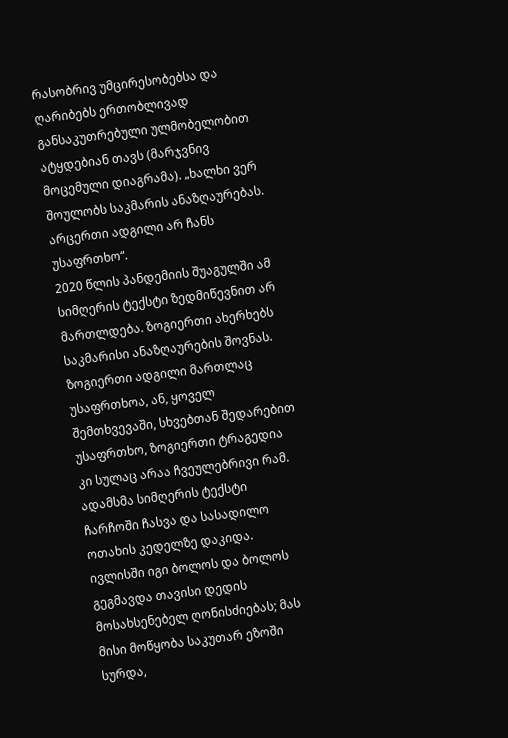რასობრივ უმცირესობებსა და ღარიბებს ერთობლივად განსაკუთრებული ულმობელობით ატყდებიან თავს (მარჯვნივ მოცემული დიაგრამა). „ხალხი ვერ შოულობს საკმარის ანაზღაურებას. არცერთი ადგილი არ ჩანს უსაფრთხო“.
2020 წლის პანდემიის შუაგულში ამ სიმღერის ტექსტი ზედმიწევნით არ მართლდება. ზოგიერთი ახერხებს საკმარისი ანაზღაურების შოვნას. ზოგიერთი ადგილი მართლაც უსაფრთხოა, ან, ყოველ შემთხვევაში, სხვებთან შედარებით უსაფრთხო, ზოგიერთი ტრაგედია კი სულაც არაა ჩვეულებრივი რამ.
ადამსმა სიმღერის ტექსტი ჩარჩოში ჩასვა და სასადილო ოთახის კედელზე დაკიდა. ივლისში იგი ბოლოს და ბოლოს გეგმავდა თავისი დედის მოსახსენებელ ღონისძიებას; მას მისი მოწყობა საკუთარ ეზოში სურდა,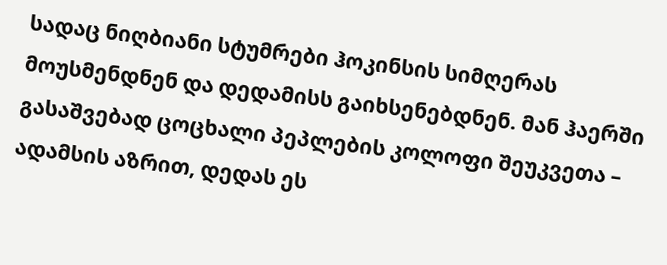სადაც ნიღბიანი სტუმრები ჰოკინსის სიმღერას მოუსმენდნენ და დედამისს გაიხსენებდნენ. მან ჰაერში გასაშვებად ცოცხალი პეპლების კოლოფი შეუკვეთა – ადამსის აზრით, დედას ეს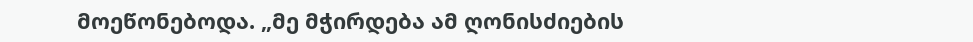მოეწონებოდა. „მე მჭირდება ამ ღონისძიების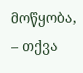მოწყობა, – თქვა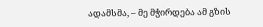ადამსმა, – მე მჭირდება ამ გზის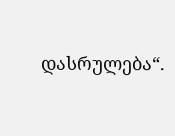დასრულება“.